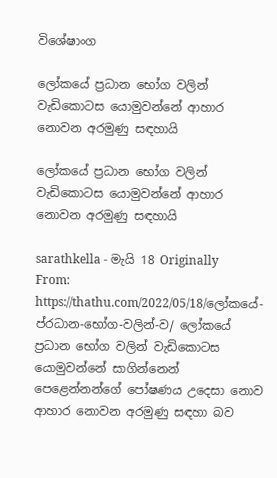විශේෂාංග

ලෝකයේ ප්‍රධාන භෝග වලින් වැඩිකොටස යොමුවන්නේ ආහාර නොවන අරමුණු සඳහායි

ලෝකයේ ප්‍රධාන භෝග වලින් වැඩිකොටස යොමුවන්නේ ආහාර නොවන අරමුණු සඳහායි

sarathkella - මැයි 18 Originally From: https://thathu.com/2022/05/18/ලෝකයේ-ප්රධාන-භෝග-වලින්-ව/ ලෝකයේ ප්‍රධාන භෝග වලින් වැඩිකොටස යොමුවන්නේ සාගින්නෙන් පෙළෙන්නන්ගේ පෝෂණය උදෙසා නොව ආහාර නොවන අරමුණු සඳහා බව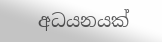අධයනයක්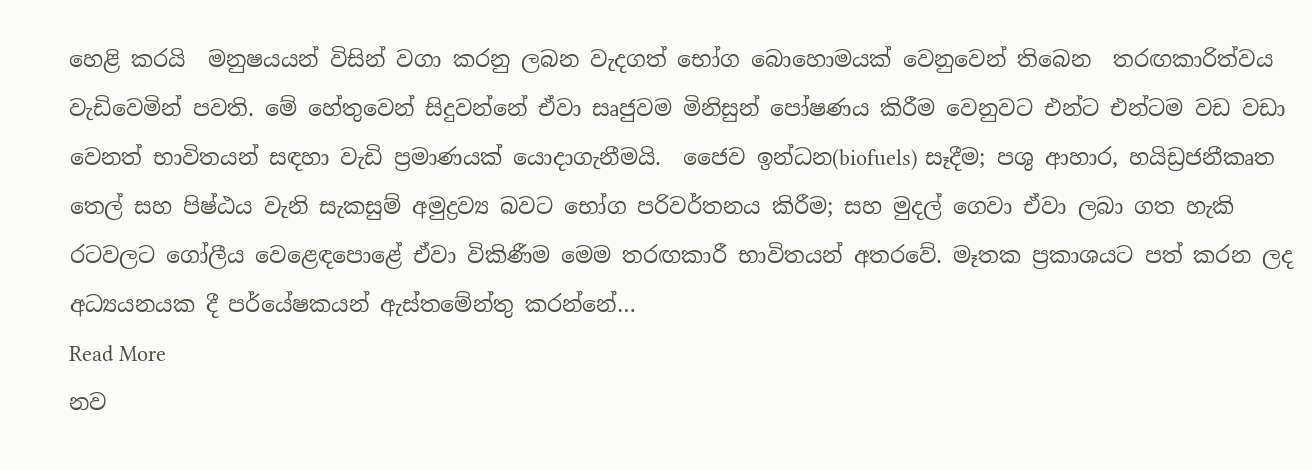හෙළි කරයි  මනුෂයයන් විසින් වගා කරනු ලබන වැදගත් භෝග බොහොමයක් වෙනුවෙන් තිබෙන  තරඟකාරිත්වය වැඩිවෙමින් පවති. මේ හේතුවෙන් සිදුවන්නේ ඒවා සෘජුවම මිනිසුන් පෝෂණය කිරීම වෙනුවට එන්ට එන්ටම වඩ වඩා වෙනත් භාවිතයන් සඳහා වැඩි ප්‍රමාණයක් යොදාගැනීමයි.  ජෛව ඉන්ධන(biofuels) සෑදීම; පශු ආහාර, හයිඩ්‍රජනීකෘත තෙල් සහ පිෂ්ඨය වැනි සැකසුම් අමුද්‍රව්‍ය බවට භෝග පරිවර්තනය කිරීම; සහ මුදල් ගෙවා ඒවා ලබා ගත හැකි රටවලට ගෝලීය වෙළෙඳපොළේ ඒවා විකිණීම මෙම තරඟකාරී භාවිතයන් අතරවේ. මෑතක ප්‍රකාශයට පත් කරන ලද අධ්‍යයනයක දී පර්යේෂකයන් ඇස්තමේන්තු කරන්නේ…
Read More
නව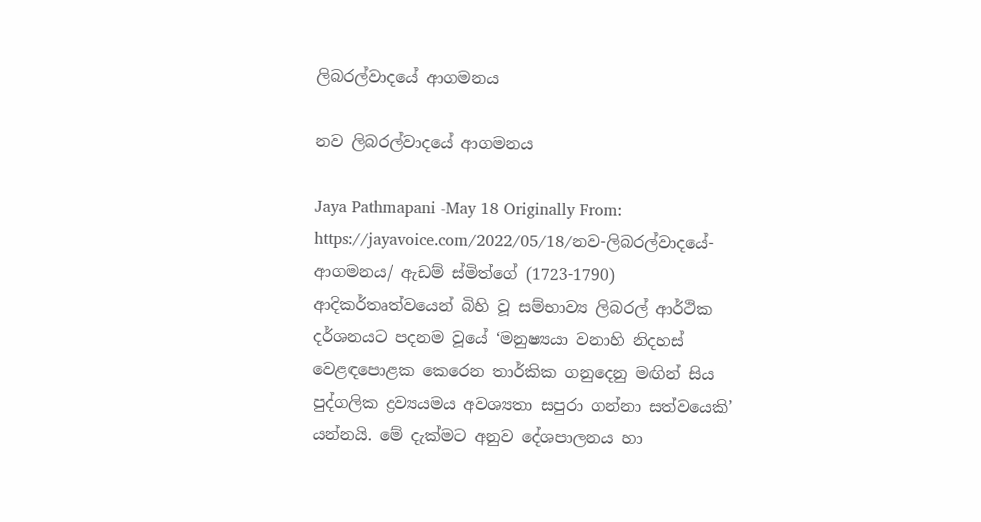ලිබරල්වාදයේ ආගමනය

නව ලිබරල්වාදයේ ආගමනය

Jaya Pathmapani -May 18 Originally From: https://jayavoice.com/2022/05/18/නව-ලිබරල්වාදයේ-ආගමනය/ ඇඩම් ස්මිත්ගේ (1723-1790) ආදිකර්තෘත්වයෙන් බිහි වූ සම්භාව්‍ය ලිබරල් ආර්ථික දර්ශනයට පදනම වූයේ ‘මනුෂ්‍යයා වනාහි නිදහස් වෙළඳපොළක කෙරෙන තාර්කික ගනුදෙනු මඟින් සිය පුද්ගලික ද්‍රව්‍යයමය අවශ්‍යතා සපුරා ගන්නා සත්වයෙකි’ යන්නයි. මේ දැක්මට අනුව දේශපාලනය හා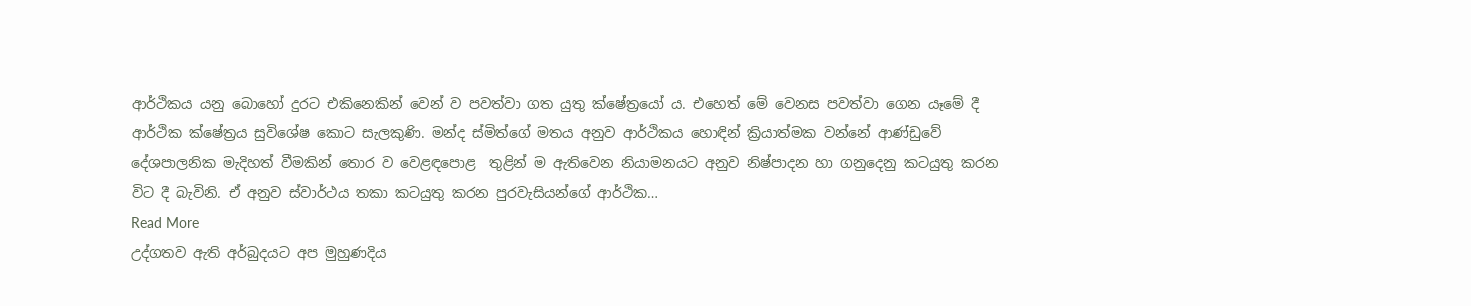ආර්ථිකය යනු බොහෝ දුරට එකිනෙකින් වෙන් ව පවත්වා ගත යුතු ක්ෂේත්‍රයෝ ය. එහෙත් මේ වෙනස පවත්වා ගෙන යෑමේ දී ආර්ථික ක්ෂේත්‍රය සුවිශේෂ කොට සැලකුණි. මන්ද ස්මිත්ගේ මතය අනුව ආර්ථිකය හොඳින් ක්‍රියාත්මක වන්නේ ආණ්ඩුවේ දේශපාලනික මැදිහත් වීමකින් තොර ව වෙළඳපොළ  තුළින් ම ඇතිවෙන නියාමනයට අනුව නිෂ්පාදන හා ගනුදෙනු කටයුතු කරන විට දී බැවිනි. ඒ අනුව ස්වාර්ථය තකා කටයුතු කරන පුරවැසියන්ගේ ආර්ථික…
Read More
උද්ගතව ඇති අර්බුදයට අප මුහුණදිය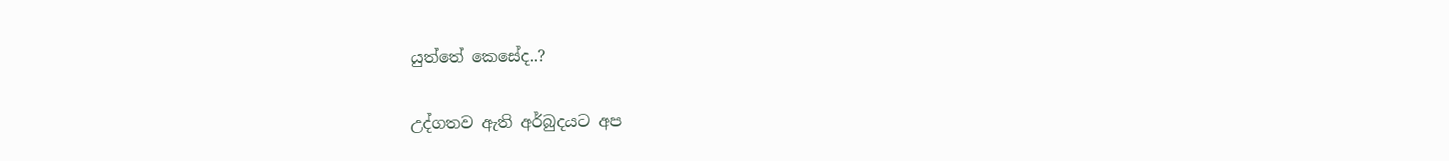යුත්තේ කෙසේද..?

උද්ගතව ඇති අර්බුදයට අප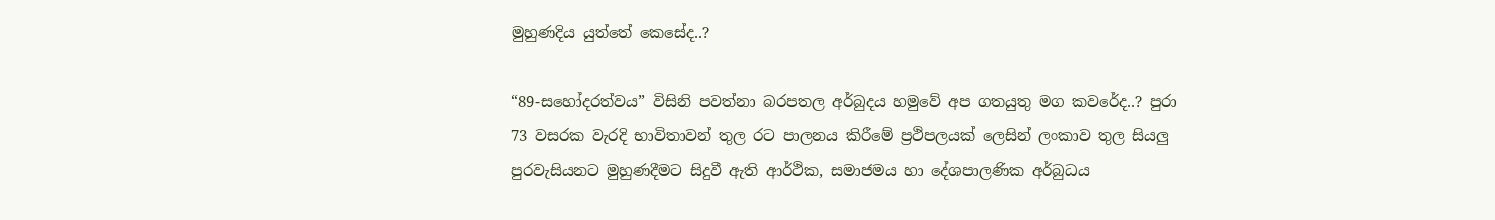මුහුණදිය යුත්තේ කෙසේද..?

“89-සහෝදරත්වය” විසිනි පවත්නා බරපතල අර්බුදය හමුවේ අප ගතයුතු මග කවරේද..? පුරා 73 වසරක වැරදි භාවිතාවන් තුල රට පාලනය කිරීමේ ප්‍රථිපලයක් ලෙසින් ලංකාව තුල සියලු පුරවැසියනට මුහුණදීමට සිදුවී ඇති ආර්ථික, සමාජමය හා දේශපාලණික අර්බුධය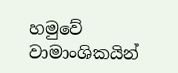හමුවේ වාමාංශිකයින්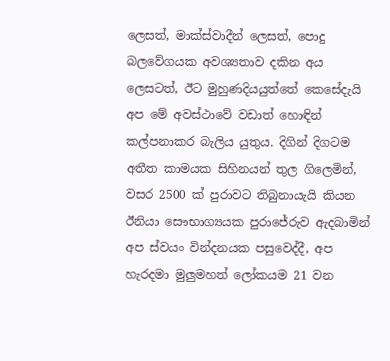ලෙසත්, මාක්ස්වාදීන් ලෙසත්, පොදු බලවේගයක අවශ්‍යතාව දකින අය ලෙසටත්, ඊට මුහුණදියයුත්තේ කෙසේදැයි අප මේ අවස්ථාවේ වඩාත් හොඳින් කල්පනාකර බැලිය යුතුය. දිගින් දිගටම අතීත කාමයක සිහිනයන් තුල ගිලෙමින්, වසර 2500 ක් පුරාවට තිබුනායැයි කියන ඊනියා සෞභාග්‍යයක පුරාජේරුව ඇදබාමින් අප ස්වයං වින්දනයක පසුවෙද්දී, අප හැරදමා මුලුමහත් ලෝකයම 21 වන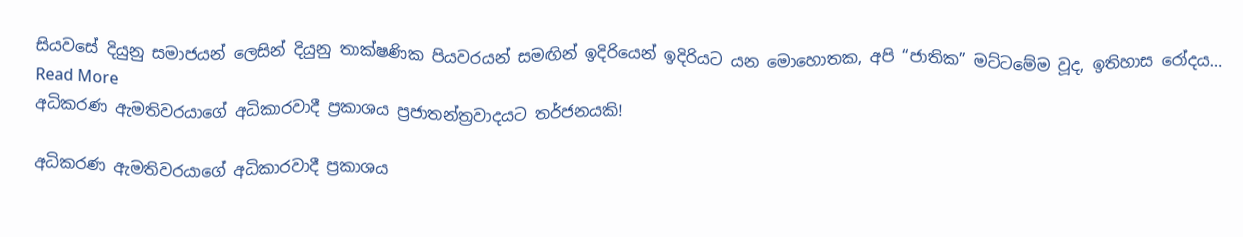සියවසේ දියුනු සමාජයන් ලෙසින් දියුනු තාක්ෂණික පියවරයන් සමඟින් ඉදිරියෙන් ඉදිරියට යන මොහොතක, අපි “ජාතික” මට්ටමේම වූද, ඉතිහාස රෝදය…
Read More
අධිකරණ ඇමතිවරයාගේ අධිකාරවාදී ප්‍රකාශය ප්‍රජාතන්ත්‍රවාදයට තර්ජනයකි!

අධිකරණ ඇමතිවරයාගේ අධිකාරවාදී ප්‍රකාශය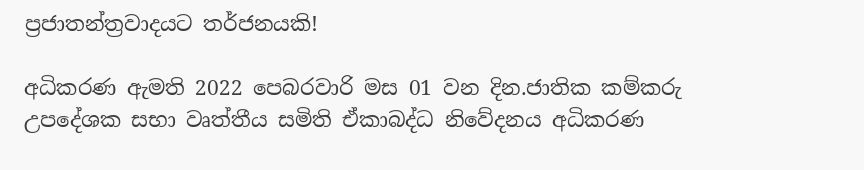ප්‍රජාතන්ත්‍රවාදයට තර්ජනයකි!

අධිකරණ ඇමති 2022 පෙබරවාරි මස 01 වන දින.ජාතික කම්කරු උපදේශක සභා වෘත්තීය සමිති ඒකාබද්ධ නිවේදනය අධිකරණ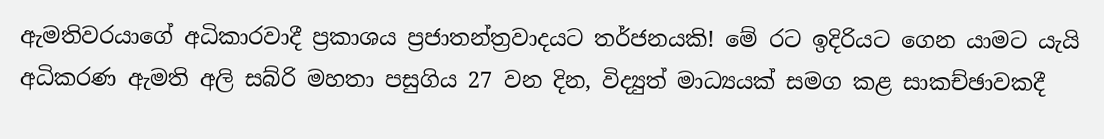ඇමතිවරයාගේ අධිකාරවාදී ප්‍රකාශය ප්‍රජාතන්ත්‍රවාදයට තර්ජනයකි! මේ රට ඉදිරියට ගෙන යාමට යැයි අධිකරණ ඇමති අලි සබ්රි මහතා පසුගිය 27 වන දින, විද්‍යුත් මාධ්‍යයක් සමග කළ සාකච්ඡාවකදී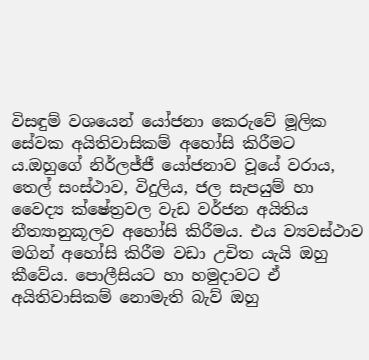විසඳුම් වශයෙන් යෝජනා කෙරුවේ මූලික සේවක අයිතිවාසිකම් අහෝසි කිරීමට ය.ඔහුගේ නිර්ලජ්ජී යෝජනාව වූයේ වරාය, තෙල් සංස්ථාව, විදුලිය, ජල සැපයුම් හා වෛද්‍ය ක්ෂේත්‍රවල වැඩ වර්ජන අයිතිය නීත්‍යානුකූලව අහෝසි කිරීමය. එය ව්‍යවස්ථාව මගින් අහෝසි කිරීම වඩා උචිත යැයි ඔහු කීවේය. පොලීසියට හා හමුදාවට ඒ අයිතිවාසිකම් නොමැති බැව් ඔහු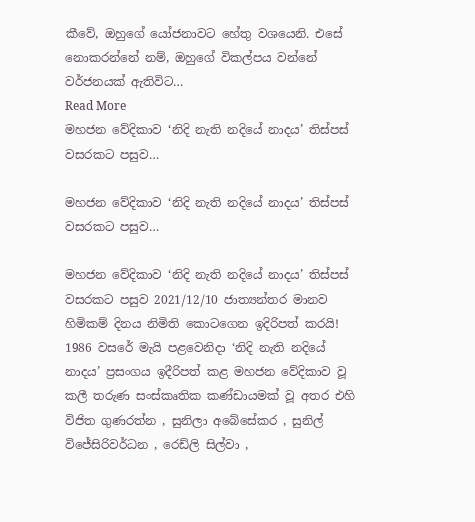කීවේ, ඔහුගේ යෝජනාවට හේතු වශයෙනි. එසේ නොකරන්නේ නම්, ඔහුගේ විකල්පය වන්නේ වර්ජනයක් ඇතිවිට…
Read More
මහජන වේදිකාව ‘නිදි නැති නදියේ නාදය’ තිස්පස් වසරකට පසුව…

මහජන වේදිකාව ‘නිදි නැති නදියේ නාදය’ තිස්පස් වසරකට පසුව…

මහජන වේදිකාව ‘නිදි නැති නදියේ නාදය’ තිස්පස් වසරකට පසුව 2021/12/10 ජාත්‍යන්තර මානව හිමිකම් දිනය නිමිති කොටගෙන ඉදිරිපත් කරයි! 1986 වසරේ මැයි පළවෙනිදා ‘නිදි නැති නදියේ නාදය’ ප්‍රසංගය ඉදීරිපත් කළ මහජන වේදිකාව වූ කලී තරුණ සංස්කෘතික කණ්ඩායමක් වූ අතර එහි විජිත ගුණරත්න , සුනිලා අබේසේකර , සුනිල් විජේසිරිවර්ධන , රෙඩ්ලි සිල්වා ,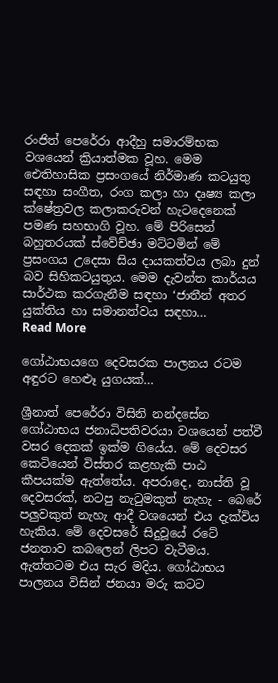රංජිත් පෙරේරා ආදීහු සමාරම්භක වශයෙන් ක්‍රියාත්මක වූහ. මෙම ඓතිහාසික ප්‍රසංගයේ නිර්මාණ කටයුතු සඳහා සංගීත, රංග කලා හා දෘෂ්‍ය කලා ක්ෂේත්‍රවල කලාකරුවන් හැටදෙනෙක් පමණ සහභාගි වූහ. මේ පිරිසෙන් බහුතරයක් ස්වේච්ඡා මට්ටමින් මේ ප්‍රසංගය උදෙසා සිය දායකත්වය ලබා දුන් බව සිහිකටයුතුය. මෙම දැවන්ත කාර්යය සාර්ථක කරගැනීම සඳහා ‘ජාතීන් අතර යුක්තිය හා සමානත්වය සඳහා…
Read More

ගෝඨාභයගෙ දෙවසරක පාලනය රටම අඳුරට හෙළූ යුගයක්…

ශ්‍රීනාත් පෙරේරා විසිනි නන්දසේන ගෝඨාභය ජනාධිපතිවරයා වශයෙන් පත්වී වසර දෙකක් ඉක්ම ගියේය. මේ දෙවසර කෙටියෙන් විස්තර කළහැකි පාඨ කීපයක්ම ඇත්තේය. අපරාදෙ, නාස්ති වූ දෙවසරක්, නටපු නැටුමකුත් නැහැ - බෙරේ පලුවකුත් නැහැ ආදී වශයෙන් එය දැක්විය හැකිය. මේ දෙවසරේ සිදුවූයේ රටේ ජනතාව කබලෙන් ලිපට වැටීමය. ඇත්තටම එය සැර මදිය. ගෝඨාභය පාලනය විසින් ජනයා මරු කටට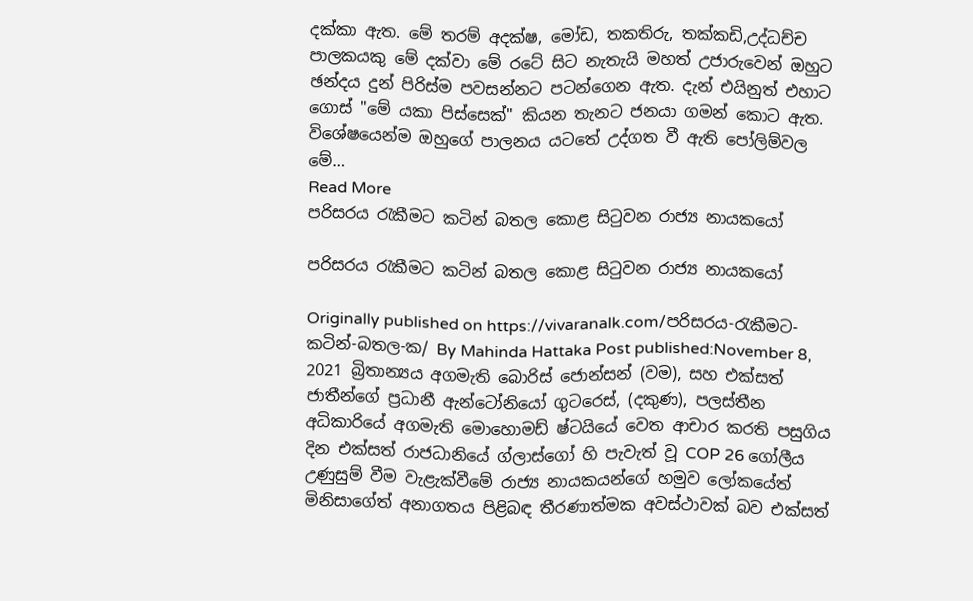දක්කා ඇත. මේ තරම් අදක්ෂ, මෝඩ, තකතිරු, තක්කඩි,උද්ධච්ච  පාලකයකු මේ දක්වා මේ රටේ සිට නැතැයි මහත් උජාරුවෙන් ඔහුට ඡන්දය දුන් පිරිස්ම පවසන්නට පටන්ගෙන ඇත. දැන් එයිනුත් එහාට ගොස් "මේ යකා පිස්සෙක්" කියන තැනට ජනයා ගමන් කොට ඇත. විශේෂයෙන්ම ඔහුගේ පාලනය යටතේ උද්ගත වී ඇති පෝලිම්වල මේ…
Read More
පරිසරය රැකීමට කටින් බතල කොළ සිටුවන රාජ්‍ය නායකයෝ

පරිසරය රැකීමට කටින් බතල කොළ සිටුවන රාජ්‍ය නායකයෝ

Originally published on https://vivaranalk.com/පරිසරය-රැකීමට-කටින්-බතල-ක/ By Mahinda Hattaka Post published:November 8, 2021 බ්‍රිතාන්‍යය අගමැති බොරිස් ජොන්සන් (වම), සහ එක්සත් ජාතීන්ගේ ප්‍රධානී ඇන්ටෝනියෝ ගුටරෙස්, (දකුණ), පලස්තීන අධිකාරියේ අගමැති මොහොමඩ් ෂ්ටයියේ වෙත ආචාර කරති පසුගිය දින එක්සත් රාජධානියේ ග්ලාස්ගෝ හි පැවැත් වූ COP 26 ගෝලීය උණුසුම් වීම වැළැක්වීමේ රාජ්‍ය නායකයන්ගේ හමුව ලෝකයේත් මිනිසාගේත් අනාගතය පිළිබඳ තීරණාත්මක අවස්ථාවක් බව එක්සත්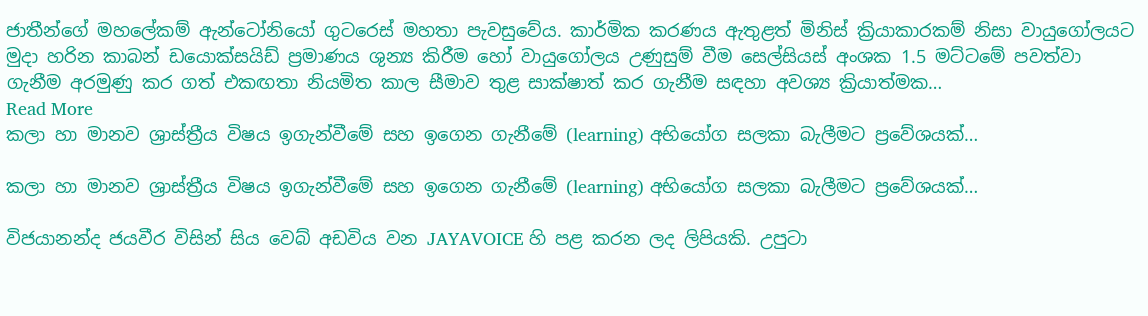ජාතීන්ගේ මහලේකම් ඇන්ටෝනියෝ ගුටරෙස් මහතා පැවසුවේය. කාර්මික කරණය ඇතුළත් මිනිස් ක්‍රියාකාරකම් නිසා වායුගෝලයට මුදා හරින කාබන් ඩයොක්සයිඩ් ප්‍රමාණය ශුන්‍ය කිරීම හෝ වායුගෝලය උණුසුම් වීම සෙල්සියස් අංශක 1.5 මට්ටමේ පවත්වා ගැනීම අරමුණු කර ගත් එකඟතා නියමිත කාල සීමාව තුළ සාක්ෂාත් කර ගැනීම සඳහා අවශ්‍ය ක්‍රියාත්මක…
Read More
කලා හා මානව ශ්‍රාස්ත්‍රීය‍ විෂය ඉගැන්වීමේ සහ ඉගෙන ගැනීමේ (learning) අභියෝග සලකා බැලීමට ප්‍රවේශයක්…

කලා හා මානව ශ්‍රාස්ත්‍රීය‍ විෂය ඉගැන්වීමේ සහ ඉගෙන ගැනීමේ (learning) අභියෝග සලකා බැලීමට ප්‍රවේශයක්…

විජයානන්ද ජයවීර විසින් සිය වෙබ් අඩවිය වන JAYAVOICE හි පළ කරන ලද ලිපියකි. උපුටා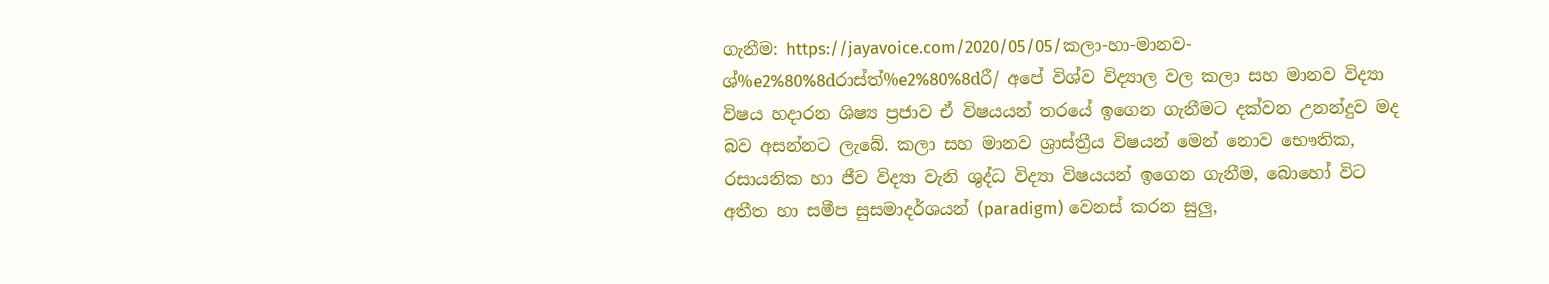ගැනීම: https://jayavoice.com/2020/05/05/කලා-හා-මානව-ශ්%e2%80%8dරාස්ත්%e2%80%8dරී/ අපේ විශ්ව විද්‍යාල වල කලා සහ මානව විද්‍යා විෂය හදාරන ශිෂ්‍ය ප්‍රජාව ඒ විෂයයන් තරයේ ඉගෙන ගැනීමට දක්වන උනන්දුව මද බව අසන්නට ලැබේ. කලා සහ මානව ශ්‍රාස්ත්‍රීය විෂයන්‍ මෙන් නොව භෞතික, රසායනික හා ජීව විද්‍යා වැනි ශුද්ධ විද්‍යා විෂයයන් ඉගෙන ගැනීම, බොහෝ විට අතීත හා සමීප සුසමාදර්ශයන් (paradigm) වෙනස් කරන සුලු,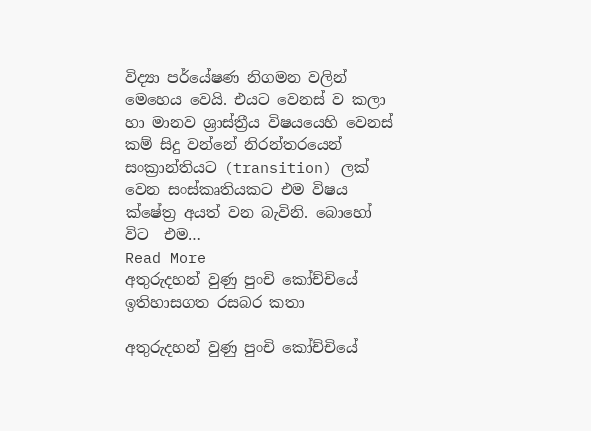විද්‍යා පර්යේෂණ නිගමන වලින් මෙහෙය වෙයි. එයට වෙනස් ව කලා හා මානව ශ්‍රාස්ත්‍රීය‍ විෂයයෙහි වෙනස් කම් සිදු වන්නේ නිරන්තරයෙන් සංක්‍රාන්තියට (transition) ලක් වෙන සංස්කෘතියකට එම විෂය ක්ෂේත්‍ර‍ අයත් වන බැවිනි. බොහෝ විට  එම…
Read More
අතුරුදහන් වුණු පුංචි කෝච්චියේ ඉතිහාසගත රසබර කතා

අතුරුදහන් වුණු පුංචි කෝච්චියේ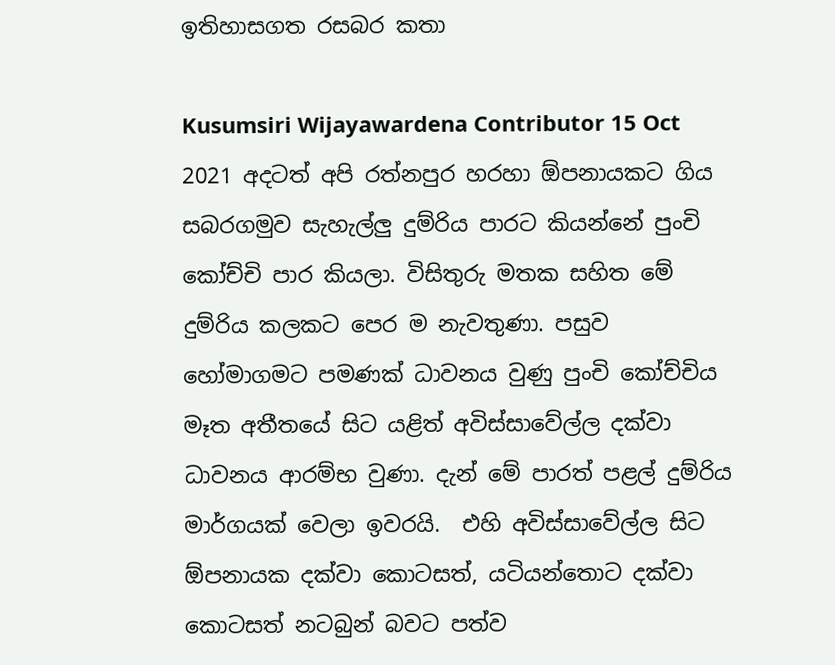ඉතිහාසගත රසබර කතා

Kusumsiri Wijayawardena Contributor 15 Oct 2021 අදටත් අපි රත්නපුර හරහා ඕපනායකට ගිය සබරගමුව සැහැල්ලු දුම්රිය පාරට කියන්නේ පුංචි කෝච්චි පාර කියලා. විසිතුරු මතක සහිත මේ දුම්රිය කලකට පෙර ම නැවතුණා. පසුව හෝමාගමට පමණක් ධාවනය වුණු පුංචි කෝච්චිය මෑත අතීතයේ සිට යළිත් අවිස්සාවේල්ල දක්වා ධාවනය ආරම්භ වුණා. දැන් මේ පාරත් පළල් දුම්රිය මාර්ගයක් වෙලා ඉවරයි.  එහි අවිස්සාවේල්ල සිට ඕපනායක දක්වා කොටසත්, යටියන්තොට දක්වා කොටසත් නටබුන් බවට පත්ව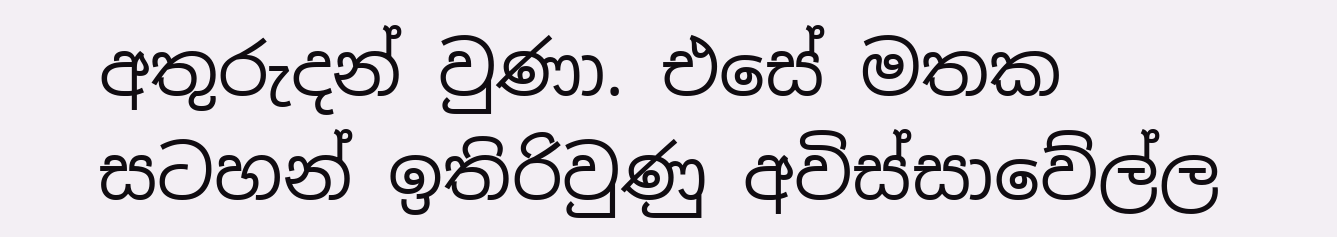අතුරුදන් වුණා. එසේ මතක සටහන් ඉතිරිවුණු අවිස්සාවේල්ල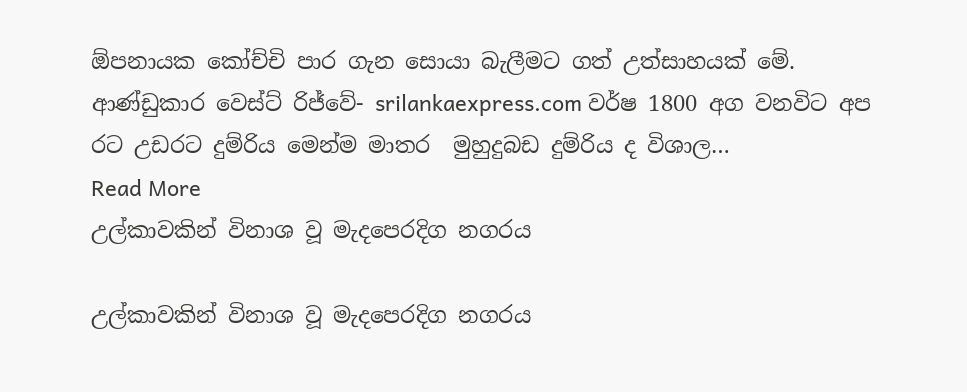ඕපනායක කෝච්චි පාර ගැන සොයා බැලීමට ගත් උත්සාහයක් මේ. ආණ්ඩුකාර වෙස්ට් රිජ්වේ- srilankaexpress.com වර්ෂ 1800 අග වනවිට අප රට උඩරට දුම්රිය මෙන්ම මාතර  මුහුදුබඩ දුම්රිය ද විශාල…
Read More
උල්කාවකින් විනාශ වූ මැදපෙරදිග නගරය

උල්කාවකින් විනාශ වූ මැදපෙරදිග නගරය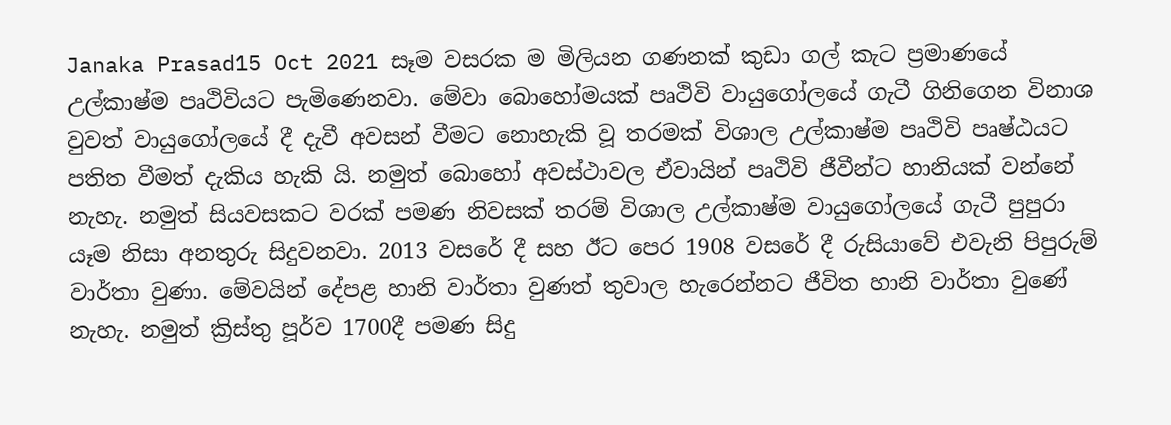Janaka Prasad15 Oct 2021 සෑම වසරක ම මිලියන ගණනක් කුඩා ගල් කැට ප්‍රමාණයේ උල්කාෂ්ම පෘථිවියට පැමිණෙනවා. මේවා බොහෝමයක් පෘථිවි වායුගෝලයේ ගැටී ගිනිගෙන විනාශ වුවත් වායුගෝලයේ දී දැවී අවසන් වීමට නොහැකි වූ තරමක් විශාල උල්කාෂ්ම පෘථිවි පෘෂ්ඨයට පතිත වීමත් දැකිය හැකි යි. නමුත් බොහෝ අවස්ථාවල ඒවායින් පෘථිවි ජීවීන්ට හානියක් වන්නේ නැහැ. නමුත් සියවසකට වරක් පමණ නිවසක් තරම් විශාල උල්කාෂ්ම වායුගෝලයේ ගැටී පුපුරා යෑම නිසා අනතුරු සිදුවනවා. 2013 වසරේ දී සහ ඊට පෙර 1908 වසරේ දී රුසියාවේ එවැනි පිපුරුම් වාර්තා වුණා. මේවයින් දේපළ හානි වාර්තා වුණත් තුවාල හැරෙන්නට ජීවිත හානි වාර්තා වුණේ නැහැ. නමුත් ක්‍රිස්තු පූර්ව 1700දී පමණ සිදු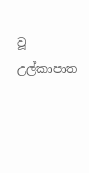වූ උල්කාපාත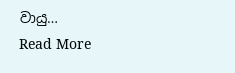වායු…
Read More